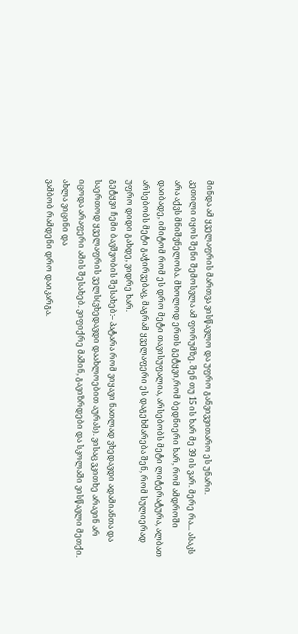მინდა ამ ყველაფრის მართვა ვისწავლო და უფრო განვივვითარო ეს უნარი.
კეთილი იყოს შენი შემოსვლა ამ ფორუმზე. შენ თუ 15 ის ხარ მე 39 ის ვარ. მერე რა... ასაკს არა აქვს მნიშვნელობა. მხოლოდ ერთს გეტყვი,რომ ბედნიერი ხარ, რომ ამდროში დაიბადე, იმიტომ რომ ეს დრო მეტი თავისუფალია, არსებობს მეტი ლიტერატურა, ალბათ არსებობს მეტი გაჭირვებაც, მაგრამ ყველაფერი ეს დაგეხმარება შენ, რომ სულიერად უფრო დიდი გახდე, ვიდრე ხარ.
გეტყვი ჩემი ბავშვობის შესახებ:– პატარა რომ ვიყავი ნათლად ვხედავდი ადამიანთა და საერთოდ ყველაფრის ველს(ვხედავდი დაახლოებით აურას). ვისაც ვკითხე არავინ არ იცოდა არაფერი ამის შესახებ. ვიფიქრე მაშინ, გავიზრდები და სკოლაში ვისწავლი მეთქი.
ახლა ვიცინი და
ვამბობ რამდენი დრო დაიკარგა.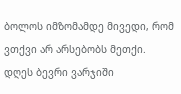ბოლოს იმზომამდე მივედი, რომ ვთქვი არ არსებობს მეთქი. დღეს ბევრი ვარჯიში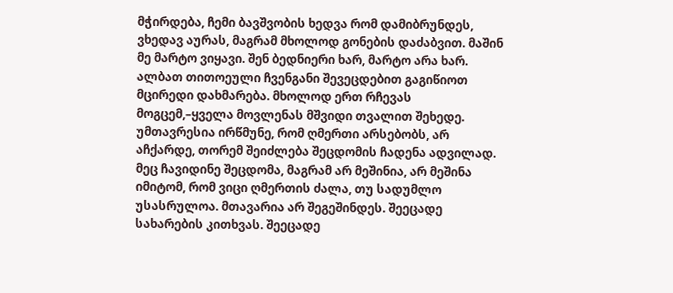მჭირდება, ჩემი ბავშვობის ხედვა რომ დამიბრუნდეს, ვხედავ აურას, მაგრამ მხოლოდ გონების დაძაბვით. მაშინ მე მარტო ვიყავი. შენ ბედნიერი ხარ, მარტო არა ხარ. ალბათ თითოეული ჩვენგანი შევეცდებით გაგიწიოთ მცირედი დახმარება. მხოლოდ ერთ რჩევას მოგცემ,–ყველა მოვლენას მშვიდი თვალით შეხედე. უმთავრესია ირწმუნე, რომ ღმერთი არსებობს, არ აჩქარდე, თორემ შეიძლება შეცდომის ჩადენა ადვილად. მეც ჩავიდინე შეცდომა, მაგრამ არ მეშინია, არ მეშინა იმიტომ, რომ ვიცი ღმერთის ძალა, თუ სადუმლო უსასრულოა. მთავარია არ შეგეშინდეს. შეეცადე სახარების კითხვას. შეეცადე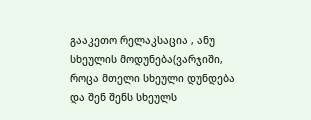გააკეთო რელაკსაცია , ანუ სხეულის მოდუნება(ვარჯიში, როცა მთელი სხეული დუნდება და შენ შენს სხეულს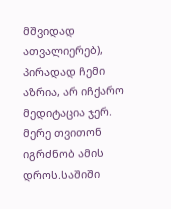მშვიდად ათვალიერებ), პირადად ჩემი აზრია, არ იჩქარო მედიტაცია ჯერ. მერე თვითონ იგრძნობ ამის დროს.საშიში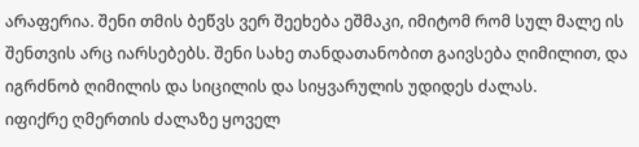არაფერია. შენი თმის ბეწვს ვერ შეეხება ეშმაკი, იმიტომ რომ სულ მალე ის შენთვის არც იარსებებს. შენი სახე თანდათანობით გაივსება ღიმილით, და იგრძნობ ღიმილის და სიცილის და სიყვარულის უდიდეს ძალას.
იფიქრე ღმერთის ძალაზე ყოველ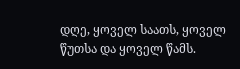დღე, ყოველ საათს, ყოველ წუთსა და ყოველ წამს.